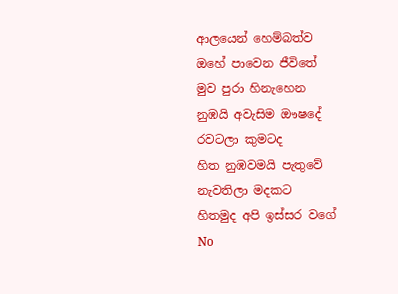ආලයෙන් හෙම්බත්ව
ඔහේ පාවෙන ජීවිතේ
මුව පුරා හිනැහෙන
නුඹයි අවැසිම ඖෂදේ
රවටලා කුමටද
හිත නුඹවමයි පැතුවේ
නැවතිලා මදකට
හිතමුද අපි ඉස්සර වගේ
No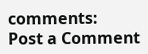comments:
Post a Comment